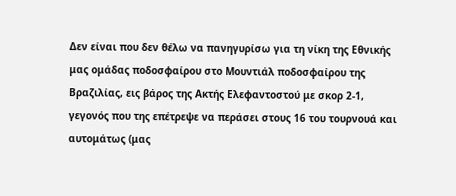Δεν είναι που δεν θέλω να πανηγυρίσω για τη νίκη της Εθνικής μας ομάδας ποδοσφαίρου στο Μουντιάλ ποδοσφαίρου της Βραζιλίας, εις βάρος της Ακτής Ελεφαντοστού με σκορ 2-1, γεγονός που της επέτρεψε να περάσει στους 16 του τουρνουά και αυτομάτως (μας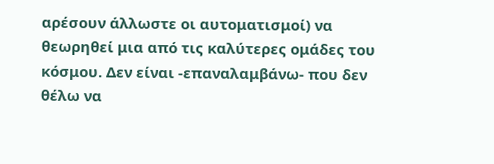αρέσουν άλλωστε οι αυτοματισμοί) να θεωρηθεί μια από τις καλύτερες ομάδες του κόσμου. Δεν είναι -επαναλαμβάνω- που δεν θέλω να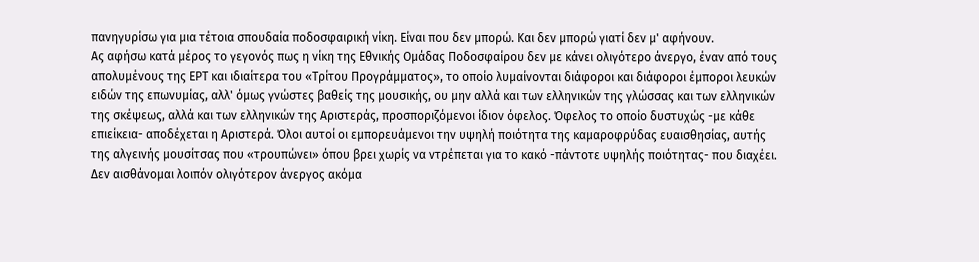πανηγυρίσω για μια τέτοια σπουδαία ποδοσφαιρική νίκη. Είναι που δεν μπορώ. Και δεν μπορώ γιατί δεν μ' αφήνουν.
Ας αφήσω κατά μέρος το γεγονός πως η νίκη της Εθνικής Ομάδας Ποδοσφαίρου δεν με κάνει ολιγότερο άνεργο, έναν από τους απολυμένους της ΕΡΤ και ιδιαίτερα του «Τρίτου Προγράμματος», το οποίο λυμαίνονται διάφοροι και διάφοροι έμποροι λευκών ειδών της επωνυμίας, αλλ' όμως γνώστες βαθείς της μουσικής, ου μην αλλά και των ελληνικών της γλώσσας και των ελληνικών της σκέψεως, αλλά και των ελληνικών της Αριστεράς, προσποριζόμενοι ίδιον όφελος. Όφελος το οποίο δυστυχώς -με κάθε επιείκεια- αποδέχεται η Αριστερά. Όλοι αυτοί οι εμπορευάμενοι την υψηλή ποιότητα της καμαροφρύδας ευαισθησίας, αυτής της αλγεινής μουσίτσας που «τρουπώνει» όπου βρει χωρίς να ντρέπεται για το κακό -πάντοτε υψηλής ποιότητας- που διαχέει. Δεν αισθάνομαι λοιπόν ολιγότερον άνεργος ακόμα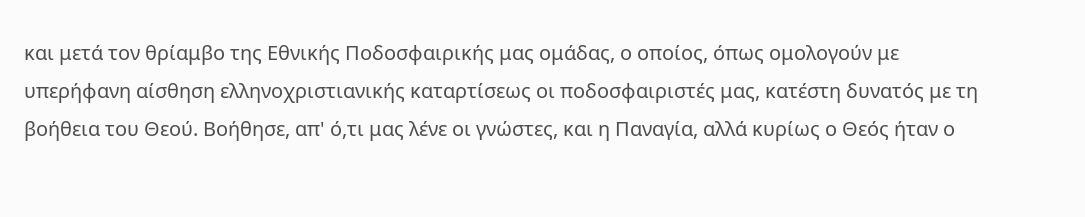και μετά τον θρίαμβο της Εθνικής Ποδοσφαιρικής μας ομάδας, ο οποίος, όπως ομολογούν με υπερήφανη αίσθηση ελληνοχριστιανικής καταρτίσεως οι ποδοσφαιριστές μας, κατέστη δυνατός με τη βοήθεια του Θεού. Βοήθησε, απ' ό,τι μας λένε οι γνώστες, και η Παναγία, αλλά κυρίως ο Θεός ήταν ο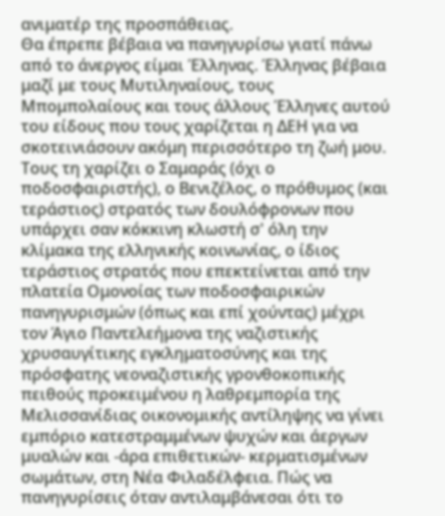ανιματέρ της προσπάθειας.
Θα έπρεπε βέβαια να πανηγυρίσω γιατί πάνω από το άνεργος είμαι Έλληνας. Έλληνας βέβαια μαζί με τους Μυτιληναίους, τους Μπομπολαίους και τους άλλους Έλληνες αυτού του είδους που τους χαρίζεται η ΔΕΗ για να σκοτεινιάσουν ακόμη περισσότερο τη ζωή μου. Τους τη χαρίζει ο Σαμαράς (όχι ο ποδοσφαιριστής), ο Βενιζέλος, ο πρόθυμος (και τεράστιος) στρατός των δουλόφρονων που υπάρχει σαν κόκκινη κλωστή σ' όλη την κλίμακα της ελληνικής κοινωνίας, ο ίδιος τεράστιος στρατός που επεκτείνεται από την πλατεία Ομονοίας των ποδοσφαιρικών πανηγυρισμών (όπως και επί χούντας) μέχρι τον Άγιο Παντελεήμονα της ναζιστικής χρυσαυγίτικης εγκληματοσύνης και της πρόσφατης νεοναζιστικής γρονθοκοπικής πειθούς προκειμένου η λαθρεμπορία της Μελισσανίδιας οικονομικής αντίληψης να γίνει εμπόριο κατεστραμμένων ψυχών και άεργων μυαλών και -άρα επιθετικών- κερματισμένων σωμάτων, στη Νέα Φιλαδέλφεια. Πώς να πανηγυρίσεις όταν αντιλαμβάνεσαι ότι το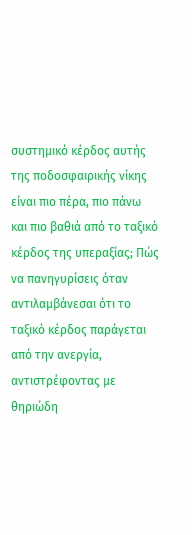συστημικό κέρδος αυτής της ποδοσφαιρικής νίκης είναι πιο πέρα, πιο πάνω και πιο βαθιά από το ταξικό κέρδος της υπεραξίας; Πώς να πανηγυρίσεις όταν αντιλαμβάνεσαι ότι το ταξικό κέρδος παράγεται από την ανεργία, αντιστρέφοντας με θηριώδη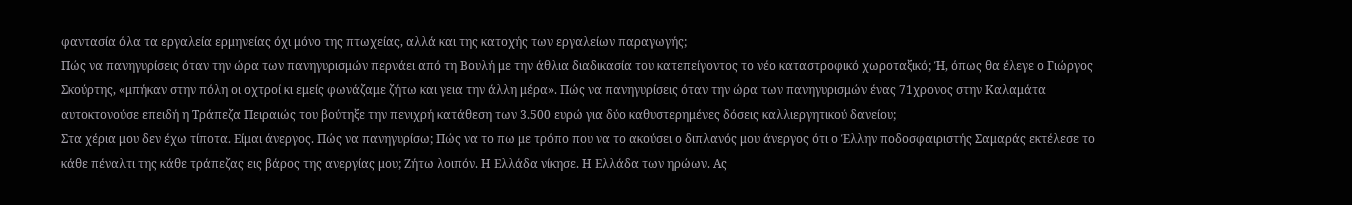φαντασία όλα τα εργαλεία ερμηνείας όχι μόνο της πτωχείας, αλλά και της κατοχής των εργαλείων παραγωγής;
Πώς να πανηγυρίσεις όταν την ώρα των πανηγυρισμών περνάει από τη Βουλή με την άθλια διαδικασία του κατεπείγοντος το νέο καταστροφικό χωροταξικό; Ή, όπως θα έλεγε ο Γιώργος Σκούρτης, «μπήκαν στην πόλη οι οχτροί κι εμείς φωνάζαμε ζήτω και γεια την άλλη μέρα». Πώς να πανηγυρίσεις όταν την ώρα των πανηγυρισμών ένας 71χρονος στην Καλαμάτα αυτοκτονούσε επειδή η Τράπεζα Πειραιώς του βούτηξε την πενιχρή κατάθεση των 3.500 ευρώ για δύο καθυστερημένες δόσεις καλλιεργητικού δανείου;
Στα χέρια μου δεν έχω τίποτα. Είμαι άνεργος. Πώς να πανηγυρίσω; Πώς να το πω με τρόπο που να το ακούσει ο διπλανός μου άνεργος ότι ο Έλλην ποδοσφαιριστής Σαμαράς εκτέλεσε το κάθε πέναλτι της κάθε τράπεζας εις βάρος της ανεργίας μου; Ζήτω λοιπόν. Η Ελλάδα νίκησε. Η Ελλάδα των ηρώων. Ας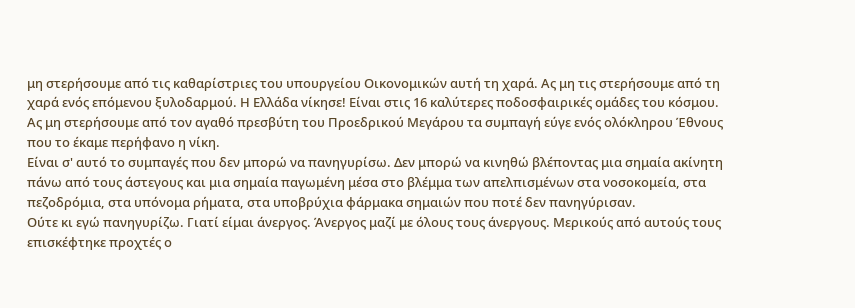μη στερήσουμε από τις καθαρίστριες του υπουργείου Οικονομικών αυτή τη χαρά. Ας μη τις στερήσουμε από τη χαρά ενός επόμενου ξυλοδαρμού. Η Ελλάδα νίκησε! Είναι στις 16 καλύτερες ποδοσφαιρικές ομάδες του κόσμου. Ας μη στερήσουμε από τον αγαθό πρεσβύτη του Προεδρικού Μεγάρου τα συμπαγή εύγε ενός ολόκληρου Έθνους που το έκαμε περήφανο η νίκη.
Είναι σ' αυτό το συμπαγές που δεν μπορώ να πανηγυρίσω. Δεν μπορώ να κινηθώ βλέποντας μια σημαία ακίνητη πάνω από τους άστεγους και μια σημαία παγωμένη μέσα στο βλέμμα των απελπισμένων στα νοσοκομεία, στα πεζοδρόμια, στα υπόνομα ρήματα, στα υποβρύχια φάρμακα σημαιών που ποτέ δεν πανηγύρισαν.
Ούτε κι εγώ πανηγυρίζω. Γιατί είμαι άνεργος. Άνεργος μαζί με όλους τους άνεργους. Μερικούς από αυτούς τους επισκέφτηκε προχτές ο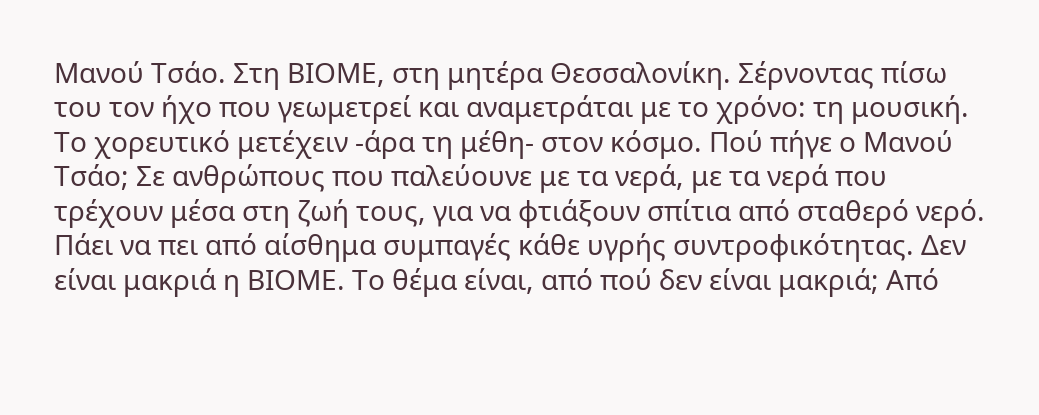Μανού Τσάο. Στη ΒΙΟΜΕ, στη μητέρα Θεσσαλονίκη. Σέρνοντας πίσω του τον ήχο που γεωμετρεί και αναμετράται με το χρόνο: τη μουσική. Το χορευτικό μετέχειν -άρα τη μέθη- στον κόσμο. Πού πήγε ο Μανού Τσάο; Σε ανθρώπους που παλεύουνε με τα νερά, με τα νερά που τρέχουν μέσα στη ζωή τους, για να φτιάξουν σπίτια από σταθερό νερό. Πάει να πει από αίσθημα συμπαγές κάθε υγρής συντροφικότητας. Δεν είναι μακριά η ΒΙΟΜΕ. Το θέμα είναι, από πού δεν είναι μακριά; Από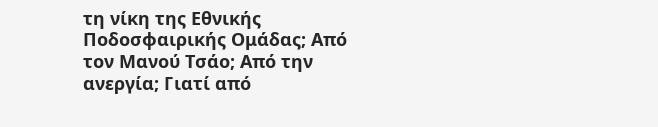τη νίκη της Εθνικής Ποδοσφαιρικής Ομάδας; Από τον Μανού Τσάο; Από την ανεργία; Γιατί από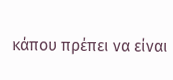κάπου πρέπει να είναι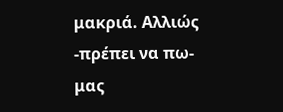μακριά. Αλλιώς -πρέπει να πω- μας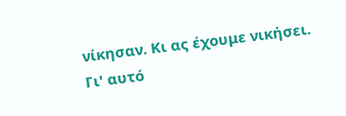νίκησαν. Κι ας έχουμε νικήσει.
Γι' αυτό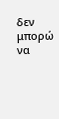δεν μπορώ να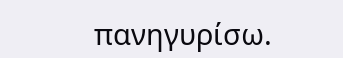πανηγυρίσω.